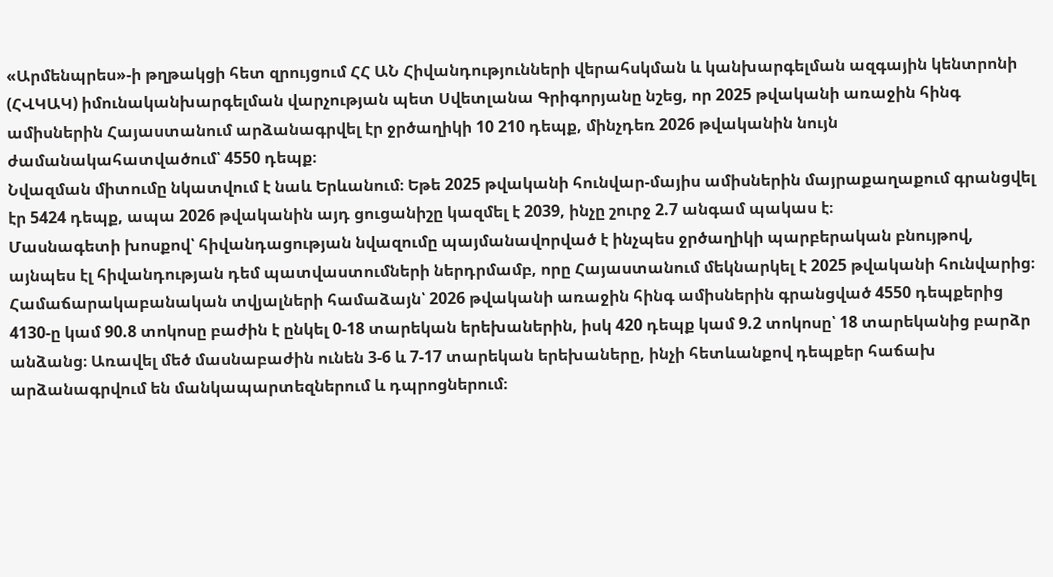«Արմենպրես»-ի թղթակցի հետ զրույցում ՀՀ ԱՆ Հիվանդությունների վերահսկման և կանխարգելման ազգային կենտրոնի (ՀՎԿԱԿ) իմունականխարգելման վարչության պետ Սվետլանա Գրիգորյանը նշեց, որ 2025 թվականի առաջին հինգ ամիսներին Հայաստանում արձանագրվել էր ջրծաղիկի 10 210 դեպք, մինչդեռ 2026 թվականին նույն ժամանակահատվածում՝ 4550 դեպք։
Նվազման միտումը նկատվում է նաև Երևանում։ Եթե 2025 թվականի հունվար-մայիս ամիսներին մայրաքաղաքում գրանցվել էր 5424 դեպք, ապա 2026 թվականին այդ ցուցանիշը կազմել է 2039, ինչը շուրջ 2.7 անգամ պակաս է։
Մասնագետի խոսքով՝ հիվանդացության նվազումը պայմանավորված է ինչպես ջրծաղիկի պարբերական բնույթով, այնպես էլ հիվանդության դեմ պատվաստումների ներդրմամբ, որը Հայաստանում մեկնարկել է 2025 թվականի հունվարից։
Համաճարակաբանական տվյալների համաձայն՝ 2026 թվականի առաջին հինգ ամիսներին գրանցված 4550 դեպքերից 4130-ը կամ 90.8 տոկոսը բաժին է ընկել 0-18 տարեկան երեխաներին, իսկ 420 դեպք կամ 9.2 տոկոսը՝ 18 տարեկանից բարձր անձանց։ Առավել մեծ մասնաբաժին ունեն 3-6 և 7-17 տարեկան երեխաները, ինչի հետևանքով դեպքեր հաճախ արձանագրվում են մանկապարտեզներում և դպրոցներում։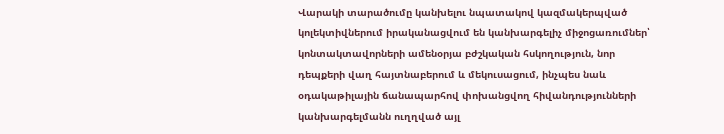Վարակի տարածումը կանխելու նպատակով կազմակերպված կոլեկտիվներում իրականացվում են կանխարգելիչ միջոցառումներ՝ կոնտակտավորների ամենօրյա բժշկական հսկողություն, նոր դեպքերի վաղ հայտնաբերում և մեկուսացում, ինչպես նաև օդակաթիլային ճանապարհով փոխանցվող հիվանդությունների կանխարգելմանն ուղղված այլ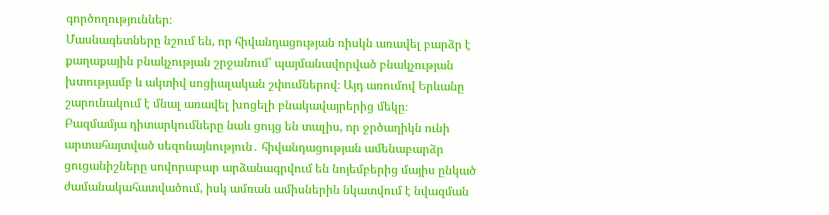գործողություններ։
Մասնագետները նշում են, որ հիվանդացության ռիսկն առավել բարձր է քաղաքային բնակչության շրջանում՝ պայմանավորված բնակչության խտությամբ և ակտիվ սոցիալական շփումներով։ Այդ առումով Երևանը շարունակում է մնալ առավել խոցելի բնակավայրերից մեկը։
Բազմամյա դիտարկումները նաև ցույց են տալիս, որ ջրծաղիկն ունի արտահայտված սեզոնայնություն․ հիվանդացության ամենաբարձր ցուցանիշները սովորաբար արձանագրվում են նոյեմբերից մայիս ընկած ժամանակահատվածում, իսկ ամռան ամիսներին նկատվում է նվազման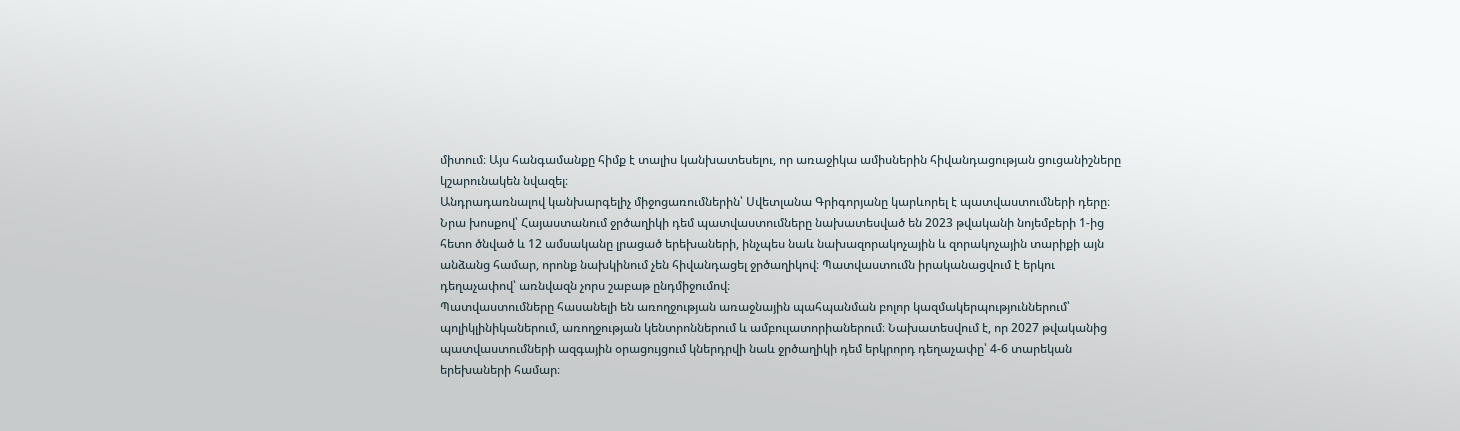միտում։ Այս հանգամանքը հիմք է տալիս կանխատեսելու, որ առաջիկա ամիսներին հիվանդացության ցուցանիշները կշարունակեն նվազել։
Անդրադառնալով կանխարգելիչ միջոցառումներին՝ Սվետլանա Գրիգորյանը կարևորել է պատվաստումների դերը։ Նրա խոսքով՝ Հայաստանում ջրծաղիկի դեմ պատվաստումները նախատեսված են 2023 թվականի նոյեմբերի 1-ից հետո ծնված և 12 ամսականը լրացած երեխաների, ինչպես նաև նախազորակոչային և զորակոչային տարիքի այն անձանց համար, որոնք նախկինում չեն հիվանդացել ջրծաղիկով։ Պատվաստումն իրականացվում է երկու դեղաչափով՝ առնվազն չորս շաբաթ ընդմիջումով։
Պատվաստումները հասանելի են առողջության առաջնային պահպանման բոլոր կազմակերպություններում՝ պոլիկլինիկաներում, առողջության կենտրոններում և ամբուլատորիաներում։ Նախատեսվում է, որ 2027 թվականից պատվաստումների ազգային օրացույցում կներդրվի նաև ջրծաղիկի դեմ երկրորդ դեղաչափը՝ 4-6 տարեկան երեխաների համար։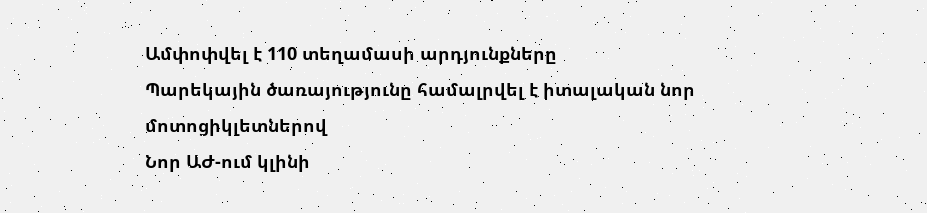Ամփոփվել է 110 տեղամասի արդյունքները
Պարեկային ծառայությունը համալրվել է իտալական նոր մոտոցիկլետներով
Նոր ԱԺ-ում կլինի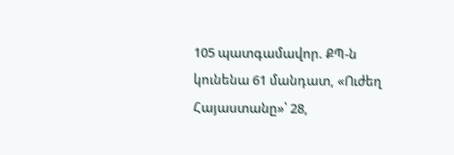105 պատգամավոր. ՔՊ-ն կունենա 61 մանդատ, «Ուժեղ Հայաստանը»՝ 28,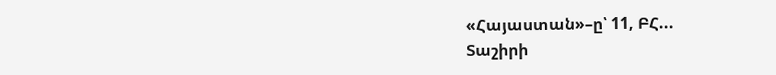«Հայաստան»–ը՝ 11, ԲՀ...
Տաշիրի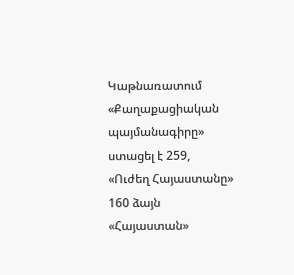Կաթնառատում «Քաղաքացիական պայմանագիրը» ստացել է 259, «Ուժեղ Հայաստանը» 160 ձայն
«Հայաստան»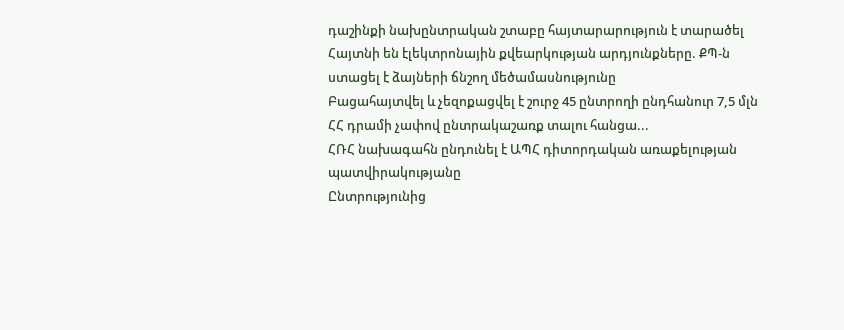դաշինքի նախընտրական շտաբը հայտարարություն է տարածել
Հայտնի են էլեկտրոնային քվեարկության արդյունքները. ՔՊ-ն ստացել է ձայների ճնշող մեծամասնությունը
Բացահայտվել և չեզոքացվել է շուրջ 45 ընտրողի ընդհանուր 7,5 մլն ՀՀ դրամի չափով ընտրակաշառք տալու հանցա...
ՀՌՀ նախագահն ընդունել է ԱՊՀ դիտորդական առաքելության պատվիրակությանը
Ընտրությունից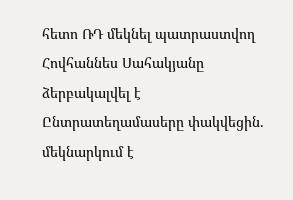հետո ՌԴ մեկնել պատրաստվող Հովհաննես Սահակյանը ձերբակալվել է
Ընտրատեղամասերը փակվեցին. մեկնարկում է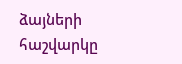ձայների հաշվարկը